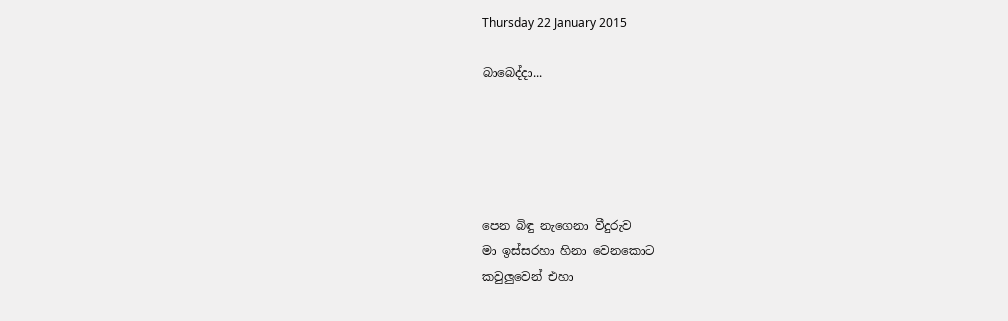Thursday 22 January 2015

බාබෙද්දා...





පෙන බිඳු නැගෙනා වීදුරුව
මා ඉස්සරහා හිනා වෙනකොට
කවුලුවෙන් එහා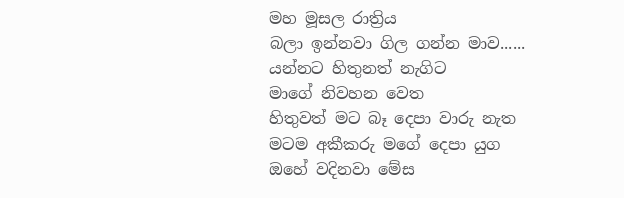මහ මූසල රාත්‍රිය
බලා ඉන්නවා ගිල ගන්න මාව......
යන්නට හිතුනත් නැගිට
මාගේ නිවහන වෙත
හිතුවත් මට බෑ දෙපා වාරු නැත
මටම අකීකරු මගේ දෙපා යුග
ඔහේ වදිනවා මේස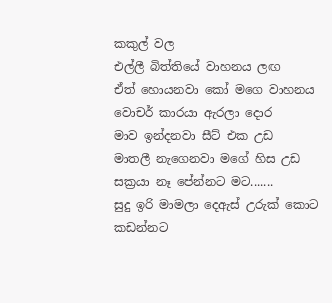කකුල් වල
එල්ලී බිත්තියේ වාහනය ලඟ
ඒත් හොයනවා කෝ මගෙ වාහනය
වොචර් කාරයා ඇරලා දොර
මාව ඉන්දනවා සීට් එක උඩ
මාතලී නැගෙනවා මගේ හිස උඩ
සක්‍රයා නෑ පේන්නට මට.......
සුදු ඉරි මාමලා දෙඇස් උරුක් කොට
කඩන්නට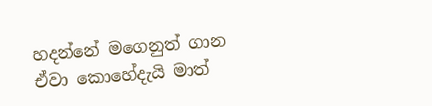හදන්නේ මගෙනුත් ගාන
ඒවා කොහේදැයි මාත්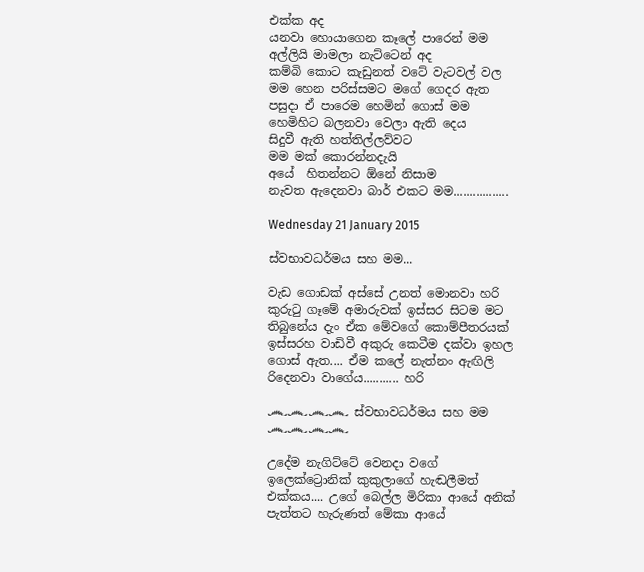එක්ක අද
යනවා හොයාගෙන කෑලේ පාරෙන් මම
අල්ලියි මාමලා නැට්ටෙන් අද
කම්බි කොට කැඩුනත් වටේ වැටවල් වල
මම හෙන පරිස්සමට මගේ ගෙදර ඇත
පසුදා ඒ පාරෙම හෙමින් ගොස් මම
හෙමිහිට බලනවා වෙලා ඇති දෙය
සිදුවී ඇති හත්තිල්ලව්වට
මම මක් කොරන්නදැයි
අයේ  හිතන්නට ඕනේ නිසාම
නැවත ඇදෙනවා බාර් එකට මම.................

Wednesday 21 January 2015

ස්වභාවධර්මය සහ මම...

වැඩ ගොඩක් අස්සේ උනත් මොනවා හරි කුරුටු ගෑමේ අමාරුවක් ඉස්සර සිටම මට තිබුනේය දැං ඒක මේවගේ කොම්පීතරයක් ඉස්සරහ වාඩිවී අකුරු කෙටීම දක්වා ඉහල ගොස් ඇත.... ඒම කලේ නැත්නං ඇඟිලි රිදෙනවා වාගේය........... හරි

෴෴෴෴ ස්වභාවධර්මය සහ මම ෴෴෴෴

උදේම නැගිට්ටේ වෙනදා වගේ ඉලෙක්ට්‍රොනික් කුකුලාගේ හැඬලීමත් එක්කය.... උගේ බෙල්ල මිරිකා ආයේ අනික් පැත්තට හැරුණත් මේකා ආයේ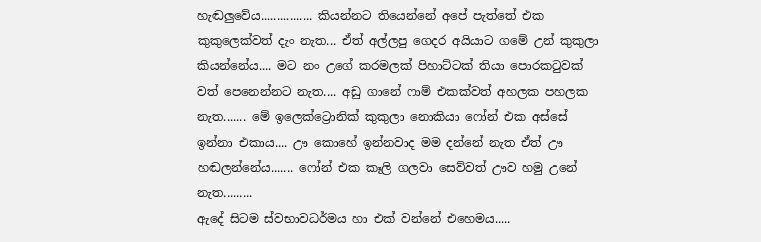හැඬලුවේය................ කියන්නට තියෙන්නේ අපේ පැත්තේ එක කුකුලෙක්වත් දැං නැත... ඒත් අල්ලපු ගෙදර අයියාට ගමේ උන් කුකුලා කියන්නේය.... මට නං උගේ කරමලක් පිහාට්ටක් තියා පොරකටුවක් වත් පෙනෙන්නට නැත.... අඩු ගානේ ෆාම් එකක්වත් අහලක පහලක නැත....... මේ ඉලෙක්ට්‍රොනික් කුකුලා නොකියා ෆෝන් එක අස්සේ ඉන්නා එකාය.... ඌ කොහේ ඉන්නවාද මම දන්නේ නැත ඒත් ඌ හඬලන්නේය....... ෆෝන් එක කෑලි ගලවා සෙව්වත් ඌව හමු උනේ නැත.........
ඇදේ සිටම ස්වභාවධර්මය හා එක් වන්නේ එහෙමය.....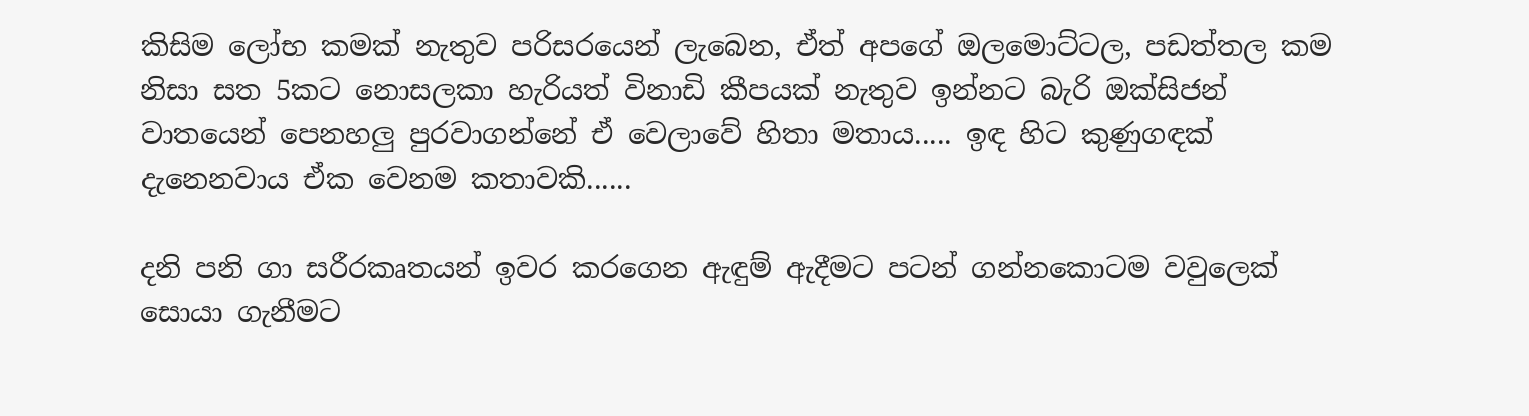කිසිම ලෝභ කමක් නැතුව පරිසරයෙන් ලැබෙන, ඒත් අපගේ ඔලමොට්ටල, පඩත්තල කම නිසා සත 5කට නොසලකා හැරියත් විනාඩි කීපයක් නැතුව ඉන්නට බැරි ඔක්සිජන් වාතයෙන් පෙනහලු පුරවාගන්නේ ඒ වෙලාවේ හිතා මතාය..... ඉඳ හිට කුණුගඳක් දැනෙනවාය ඒක වෙනම කතාවකි......

දනි පනි ගා සරීරකෘතයන් ඉවර කරගෙන ඇඳුම් ඇදීමට පටන් ගන්නකොටම වවුලෙක් සොයා ගැනීමට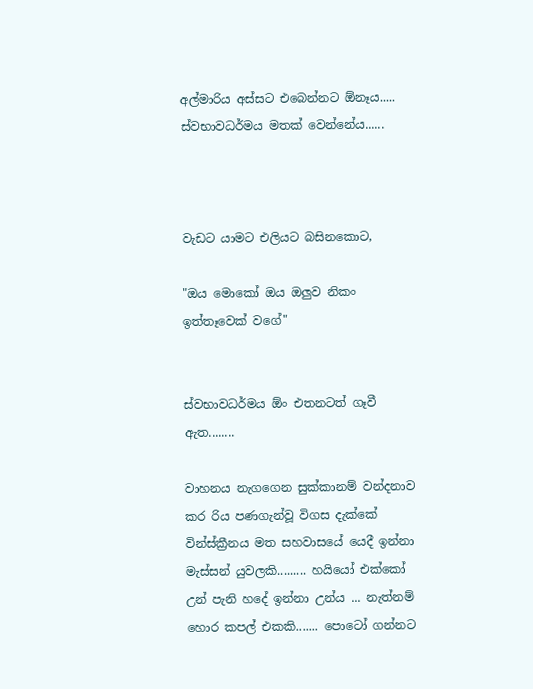අල්මාරිය අස්සට එබෙන්නට ඕනෑය..... ස්වභාවධර්මය මතක් වෙන්නේය......



වැඩට යාමට එලියට බසිනකොට,

"ඔය මොකෝ ඔය ඔලුව නිකං ඉත්තෑවෙක් වගේ"


ස්වභාවධර්මය ඕං එතනටත් ගෑවී ඇත........

වාහනය නැගගෙන සුක්කානම් වන්දනාව කර රිය පණගැන්වූ විගස දැක්කේ වින්ස්ක්‍රීනය මත සහවාසයේ යෙදී ඉන්නා මැස්සන් යුවලකි......... හයියෝ එක්කෝ උන් පැනි හදේ ඉන්නා උන්ය ... නැත්නම් හොර කපල් එකකි....... පොටෝ ගන්නට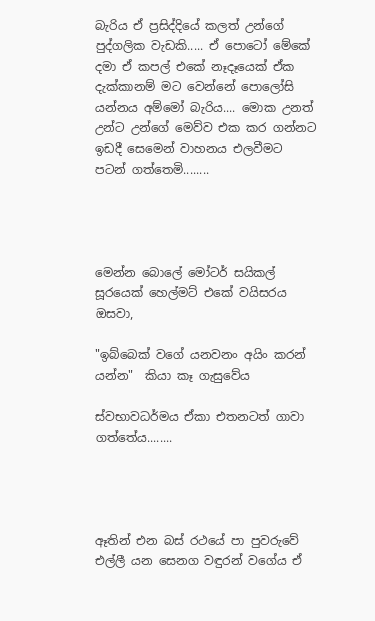බැරිය ඒ ප්‍රසිද්දියේ කලත් උන්ගේ පුද්ගලික වැඩකි..... ඒ පොටෝ මේකේ දමා ඒ කපල් එකේ නෑදෑයෙක් ඒක දැක්කානම් මට වෙන්නේ පොලෝසි යන්නය අම්මෝ බැරිය.... මොක උනත් උන්ට උන්ගේ මෙව්ව එක කර ගන්නට ඉඩදී සෙමෙන් වාහනය එලවීමට පටන් ගත්තෙමි........




මෙන්න බොලේ මෝටර් සයිකල් සූරයෙක් හෙල්මට් එකේ වයිසරය ඔසවා,

"ඉබ්බෙක් වගේ යනවනං අයිං කරන් යන්න"  කියා කෑ ගැසුවේය

ස්වභාවධර්මය ඒකා එතනටත් ගාවා ගත්තේය........




ඈතින් එන බස් රථයේ පා පුවරුවේ එල්ලී යන සෙනග වඳුරන් වගේය ඒ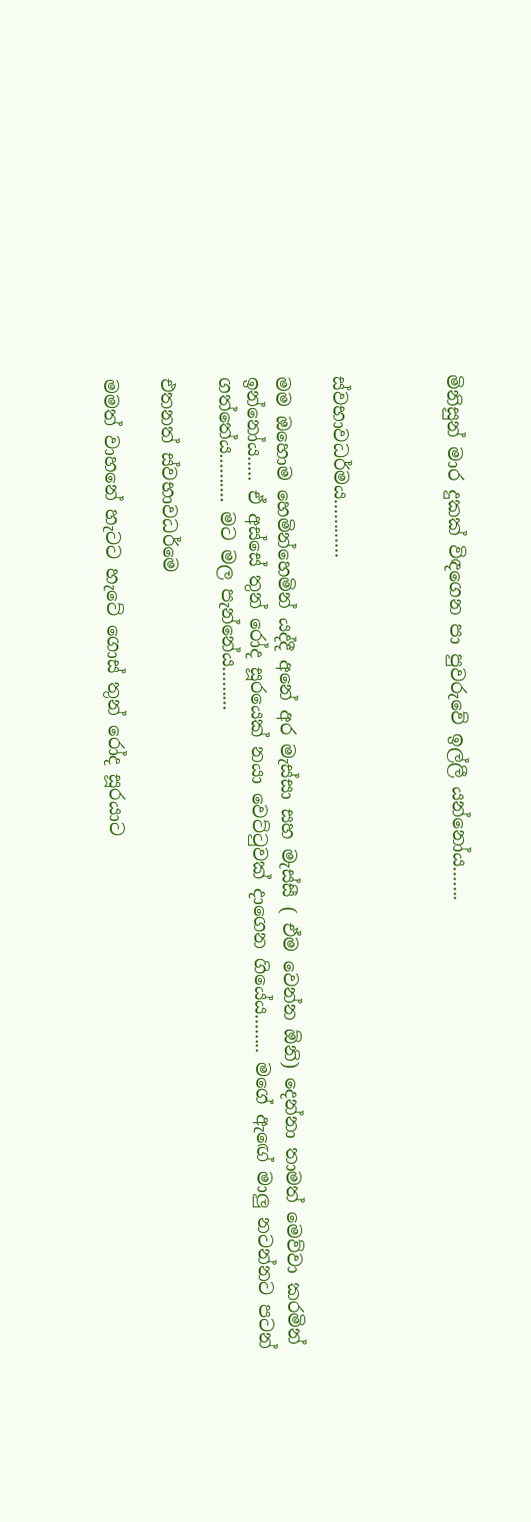මිනිසුන් මාර දුකක් විඳගෙන පා පුවරුවේ ඉල්ලී යන්නෝය.......



ස්වභාවධර්මය............

මම ඔහොම හෙමින්හෙමින් යද්දී අනේ අර මැස්සා සහ මැස්සී ( ඒම වෙන්න ඕනි) දෙන්නා තාමත් මෙව්වා කරමින් ඉන්නෝය..... ඒ අස්සේ තුන් රෝද සූරයෙක් නයා වෙට්ටුවක් දාගෙන ගියේය........ මගේ ඇඟේ මාලු නටන්නට පටන් ගත්තේය.......... මට මල පැන්නේය.........

එතනත් ස්වභාවධර්මෙ

මමත් වාහනේ හැටට හැටේ ගොස් තුන් රෝද සූරයාට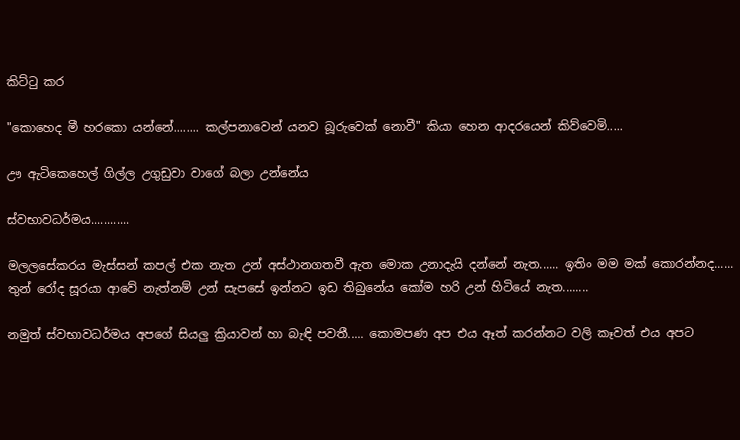කිට්ටු කර

"කොහෙද මී හරකො යන්නේ........ කල්පනාවෙන් යනව බූරුවෙක් නොවී" කියා හෙන ආදරයෙන් කිව්වෙමි.....

ඌ ඇටිකෙහෙල් ගිල්ල උගුඩුවා වාගේ බලා උන්නේය

ස්වභාවධර්මය............

මලලසේකරය මැස්සන් කපල් එක නැත උන් අස්ථානගතවී ඇත මොක උනාදැයි දන්නේ නැත...... ඉතිං මම මක් කොරන්නද...... තුන් රෝද සූරයා ආවේ නැත්නම් උන් සැපසේ ඉන්නට ඉඩ තිබුනේය කෝම හරි උන් හිටියේ නැත........

නමුත් ස්වභාවධර්මය අපගේ සියලු ක්‍රියාවන් හා බැඳි පවතී..... කොමපණ අප එය ඈත් කරන්නට වලි කෑවත් එය අපට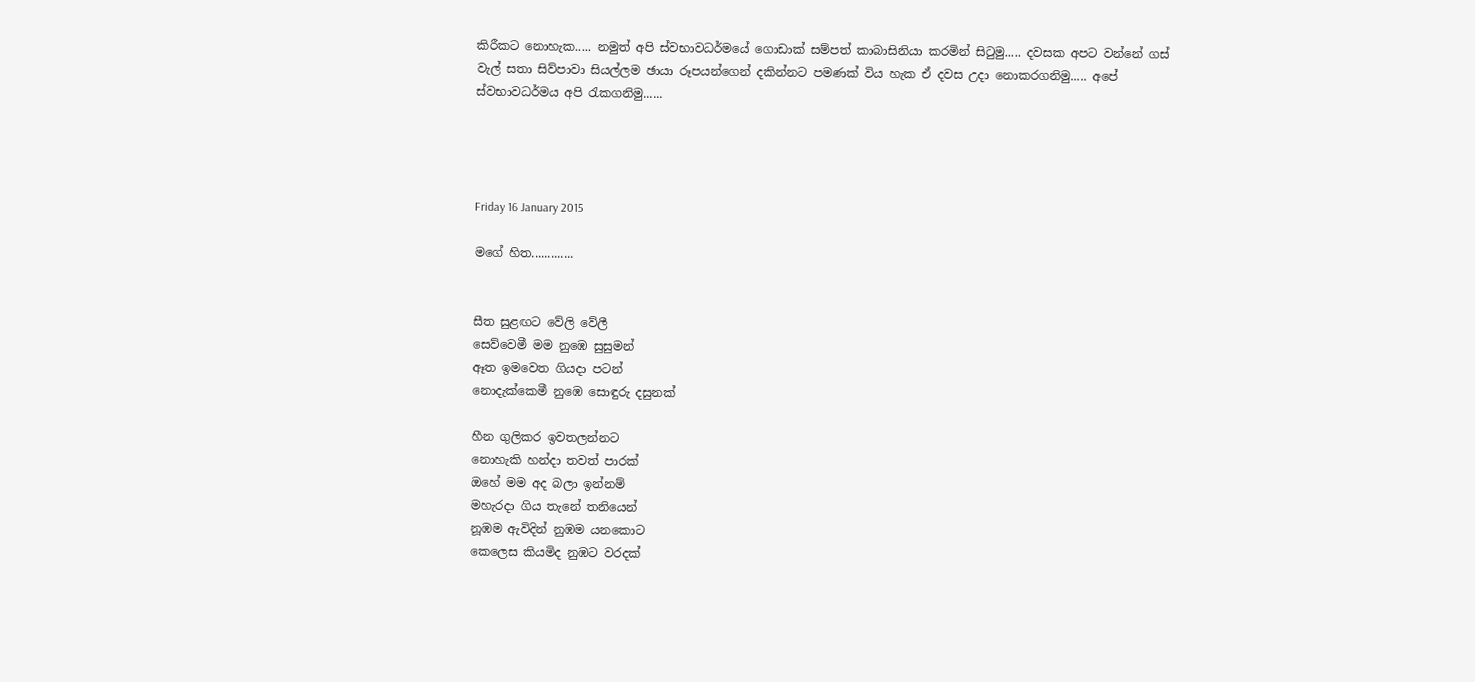කිරීකට නොහැක..... නමුත් අපි ස්වභාවධර්මයේ ගොඩාක් සම්පත් කාබාසිනියා කරමින් සිටුමු..... දවසක අපට වන්නේ ගස් වැල් සතා සිව්පාවා සියල්ලම ඡායා රූපයන්ගෙන් දකින්නට පමණක් විය හැක ඒ දවස උදා නොකරගනිමු..... අපේ ස්වභාවධර්මය අපි රැකගනිමු......




Friday 16 January 2015

මගේ හිත.............


සීත සුළඟට වේලි වේලී
සෙව්වෙමී මම නුඹෙ සුසුමන්
ඈත ඉමවෙත ගියදා පටන්
නොදැක්කෙමී නුඹෙ සොඳුරු දසුනක්

හීන ගුලිකර ඉවතලන්නට
නොහැකි හන්දා තවත් පාරක්
ඔහේ මම අද බලා ඉන්නම්
මහැරදා ගිය තැනේ තනියෙන්
නූඹම ඇවිදින් නුඹම යනකොට
කෙලෙස කියමිද නුඹට වරදක්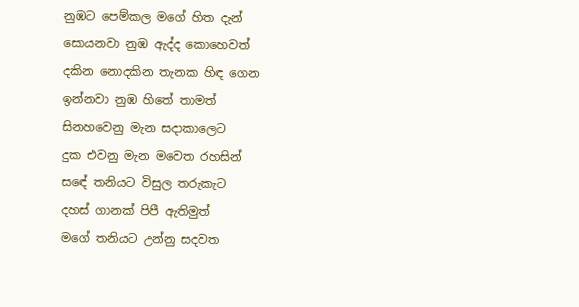නුඹට පෙම්කල මගේ හිත දැන්
සොයනවා නුඹ ඇද්ද කොහෙවත්
දකින නොදකින තැනක හිඳ ගෙන
ඉන්නවා නුඹ හිතේ තාමත්
සිනහවෙනු මැන සදාකාලෙට
දුක එවනු මැන මවෙත රහසින්
සඳේ තනියට විසුල තරුකැට
දහස් ගානක් පිපී ඇතිමුත්
මගේ තනියට උන්නු සදවත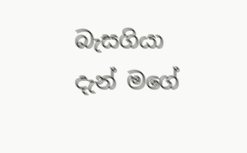බැසගියා දැන් මගේ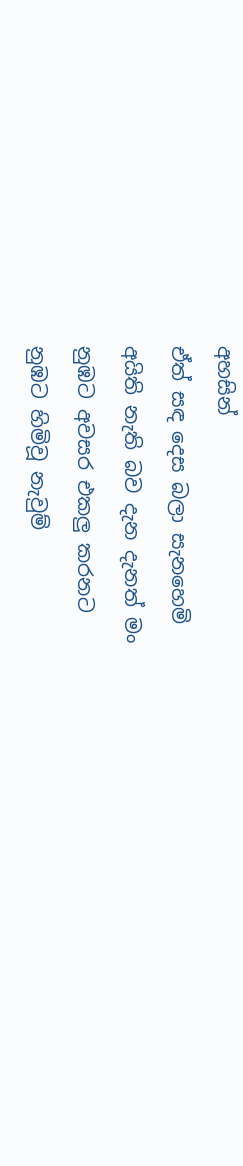අහසින්
ඒත් සඳ දෙස බලා සැනහෙමි
අයිති නැති බව දැන දැනත් මං
නුඹට අවසර එකලු කරනට
නුඹට හිමිවූ නැවුම්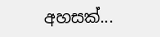අහසක්...